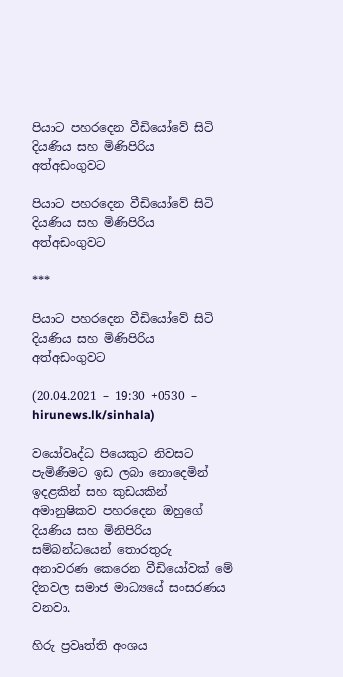පියාට පහරදෙන වීඩියෝවේ සිටි දියණිය සහ මිණිපිරිය අත්අඩංගුවට

පියාට පහරදෙන වීඩියෝවේ සිටි දියණිය සහ මිණිපිරිය අත්අඩංගුවට

***

පියාට පහරදෙන වීඩියෝවේ සිටි දියණිය සහ මිණිපිරිය අත්අඩංගුවට

(20.04.2021 – 19:30 +0530 – hirunews.lk/sinhala)

වයෝවෘද්ධ පියෙකුට නිවසට පැමිණීමට ඉඩ ලබා නොදෙමින් ඉදළකින් සහ කුඩයකින් අමානුෂිකව පහරදෙන ඔහුගේ දියණිය සහ මිනිපිරිය සම්බන්ධයෙන් තොරතුරු අනාවරණ කෙරෙන වීඩියෝවක් මේ දිනවල සමාජ මාධ්‍යයේ සංසරණය වනවා.

හිරු ප්‍රවෘත්ති අංශය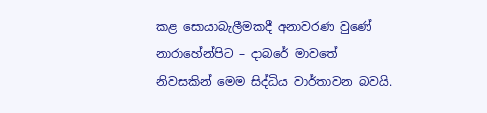කළ සොයාබැලීමකදී අනාවරණ වුණේ නාරාහේන්පිට – දාබරේ මාවතේ නිවසකින් මෙම සිද්ධිය වාර්තාවන බවයි.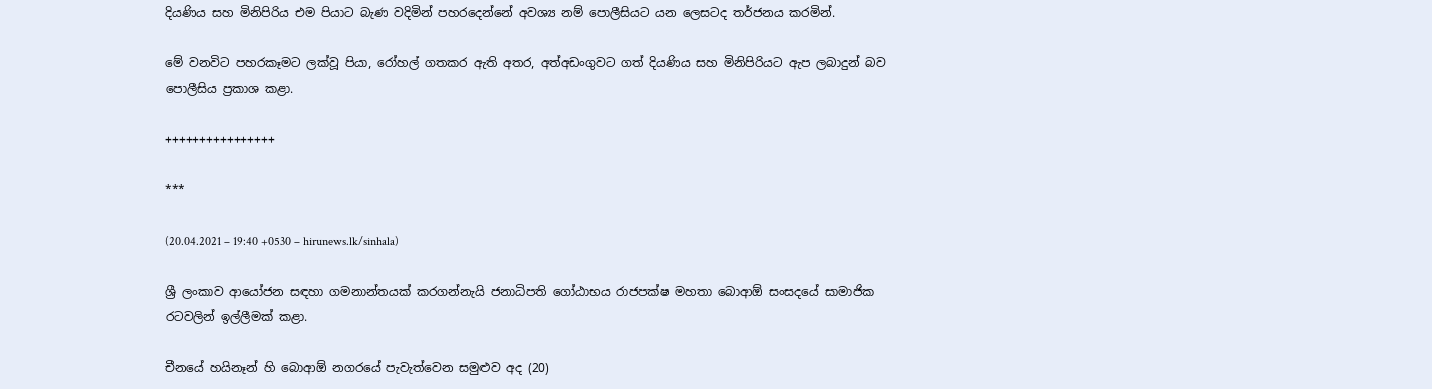දියණිය සහ මිනිපිරිය එම පියාට බැණ වදිමින් පහරදෙන්නේ අවශ්‍ය නම් පොලීසියට යන ලෙසටද තර්ජනය කරමින්.

මේ වනවිට පහරකෑමට ලක්වූ පියා, රෝහල් ගතකර ඇති අතර, අත්අඩංගුවට ගත් දියණිය සහ මිනිපිරියට ඇප ලබාදුන් බව පොලීසිය ප්‍රකාශ කළා.

++++++++++++++++

***

(20.04.2021 – 19:40 +0530 – hirunews.lk/sinhala)

ශ්‍රී ලංකාව ආයෝජන සඳහා ගමනාන්තයක් කරගන්නැයි ජනාධිපති ගෝඨාභය රාජපක්ෂ මහතා බොආඕ සංසදයේ සාමාජික රටවලින් ඉල්ලීමක් කළා.

චීනයේ හයිනෑන් හි බොආඕ නගරයේ පැවැත්වෙන සමුළුව අද (20)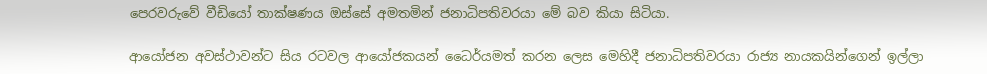පෙරවරුවේ වීඩියෝ තාක්ෂණය ඔස්සේ අමතමින් ජනාධිපතිවරයා මේ බව කියා සිටියා.

ආයෝජන අවස්ථාවන්ට සිය රටවල ආයෝජකයන් ධෛර්යමත් කරන ලෙස මෙහිදී ජනාධිපතිවරයා රාජ්‍ය නායකයින්ගෙන් ඉල්ලා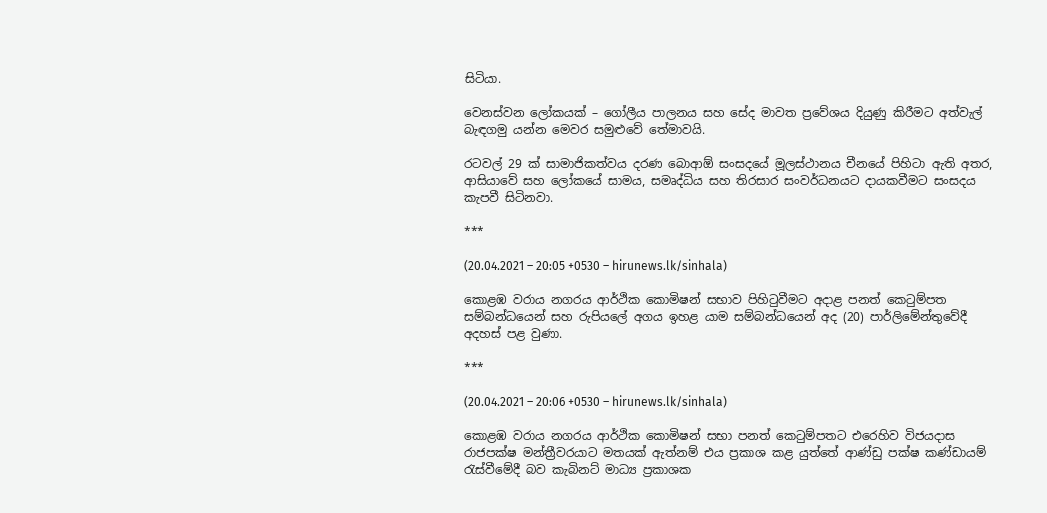සිටියා.

වෙනස්වන ලෝකයක් – ගෝලීය පාලනය සහ සේද මාවත ප්‍රවේශය දියුණු කිරීමට අත්වැල් බැඳගමු යන්න මෙවර සමුළුවේ තේමාවයි.

රටවල් 29 ක් සාමාජිකත්වය දරණ බොආඕ සංසදයේ මූලස්ථානය චීනයේ පිහිටා ඇති අතර, ආසියාවේ සහ ලෝකයේ සාමය, සමෘද්ධිය සහ තිරසාර සංවර්ධනයට දායකවීමට සංසදය කැපවී සිටිනවා.

***

(20.04.2021 – 20:05 +0530 – hirunews.lk/sinhala)

කොළඹ වරාය නගරය ආර්ථික කොමිෂන් සභාව පිහිටුවීමට අදාළ පනත් කෙටුම්පත සම්බන්ධයෙන් සහ රුපියලේ අගය ඉහළ යාම සම්බන්ධයෙන් අද (20) පාර්ලිමේන්තුවේදී අදහස් පළ වුණා.

***

(20.04.2021 – 20:06 +0530 – hirunews.lk/sinhala)

කොළඹ වරාය නගරය ආර්ථික කොමිෂන් සභා පනත් කෙටුම්පතට එරෙහිව විජයදාස රාජපක්ෂ මන්ත්‍රීවරයාට මතයක් ඇත්නම් එය ප්‍රකාශ කළ යුත්තේ ආණ්ඩු පක්ෂ කණ්ඩායම් රැස්වීමේදී බව කැබිනට් මාධ්‍ය ප්‍රකාශක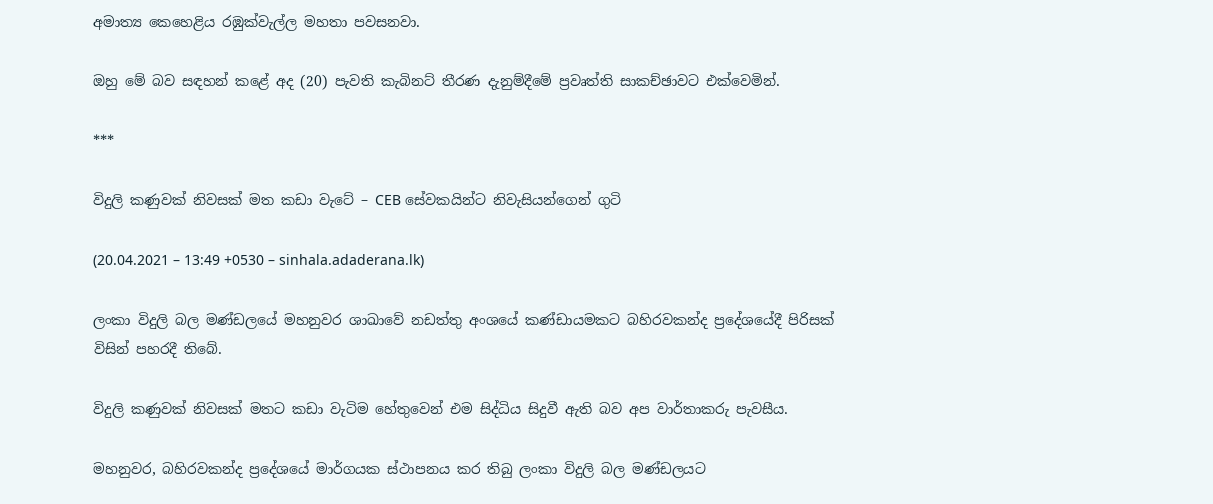අමාත්‍ය කෙහෙළිය රඹුක්වැල්ල මහතා පවසනවා.

ඔහු මේ බව සඳහන් කළේ අද (20) පැවති කැබිනට් තීරණ දැනුම්දීමේ ප්‍රවෘත්ති සාකච්ඡාවට එක්වෙමින්.

***

විදුලි කණුවක් නිවසක් මත කඩා වැටේ – CEB සේවකයින්ට නිවැසියන්ගෙන් ගුටි

(20.04.2021 – 13:49 +0530 – sinhala.adaderana.lk)

ලංකා විදුලි බල මණ්ඩලයේ මහනුවර ශාඛාවේ නඩත්තු අංශයේ කණ්ඩායමකට බහිරවකන්ද ප්‍රදේශයේදී පිරිසක් විසින් පහරදී තිබේ.

විදුලි කණුවක් නිවසක් මතට කඩා වැටිම හේතුවෙන් එම සිද්ධිය සිදුවී ඇති බව අප වාර්තාකරු පැවසීය.

මහනුවර, බහිරවකන්ද ප්‍රදේශයේ මාර්ගයක ස්ථාපනය කර තිබු ලංකා විදුලි බල මණ්ඩලයට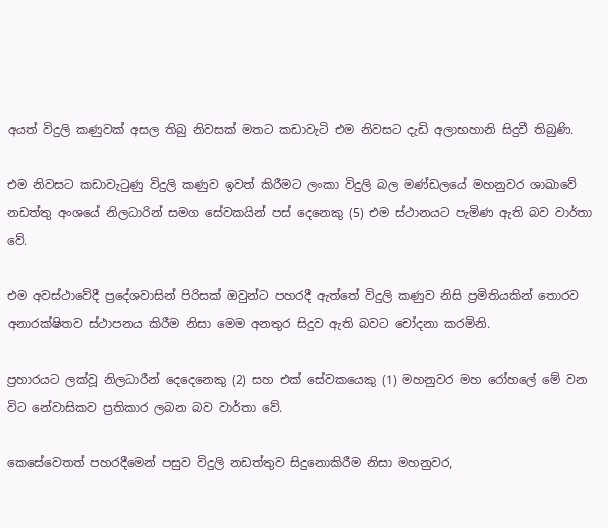අයත් විදුලි කණුවක් අසල තිබු නිවසක් මතට කඩාවැටි එම නිවසට දැඩි අලාභහානි සිදුවී තිබුණි.

එම නිවසට කඩාවැටුණු විදුලි කණුව ඉවත් කිරීමට ලංකා විදුලි බල මණ්ඩලයේ මහනුවර ශාඛාවේ නඩත්තු අංශයේ නිලධාරින් සමග සේවකයින් පස් දෙනෙකු (5) එම ස්ථානයට පැමිණ ඇති බව වාර්තා වේ.

එම අවස්ථාවේදී ප්‍රදේශවාසින් පිරිසක් ඔවුන්ට පහරදී ඇත්තේ විදුලි කණුව නිසි ප්‍රමිතියකින් තොරව අනාරක්ෂිතව ස්ථාපනය කිරීම නිසා මෙම අනතුර සිදුව ඇති බවට චෝදනා කරමිනි.

ප්‍රහාරයට ලක්වූ නිලධාරීන් දෙදෙනෙකු (2) සහ එක් සේවකයෙකු (1) මහනුවර මහ රෝහලේ මේ වන විට නේවාසිකව ප්‍රතිකාර ලබන බව වාර්තා වේ.

කෙසේවෙතත් පහරදීමෙන් පසුව විදුලි නඩත්තුව සිදුනොකිරීම නිසා මහනුවර,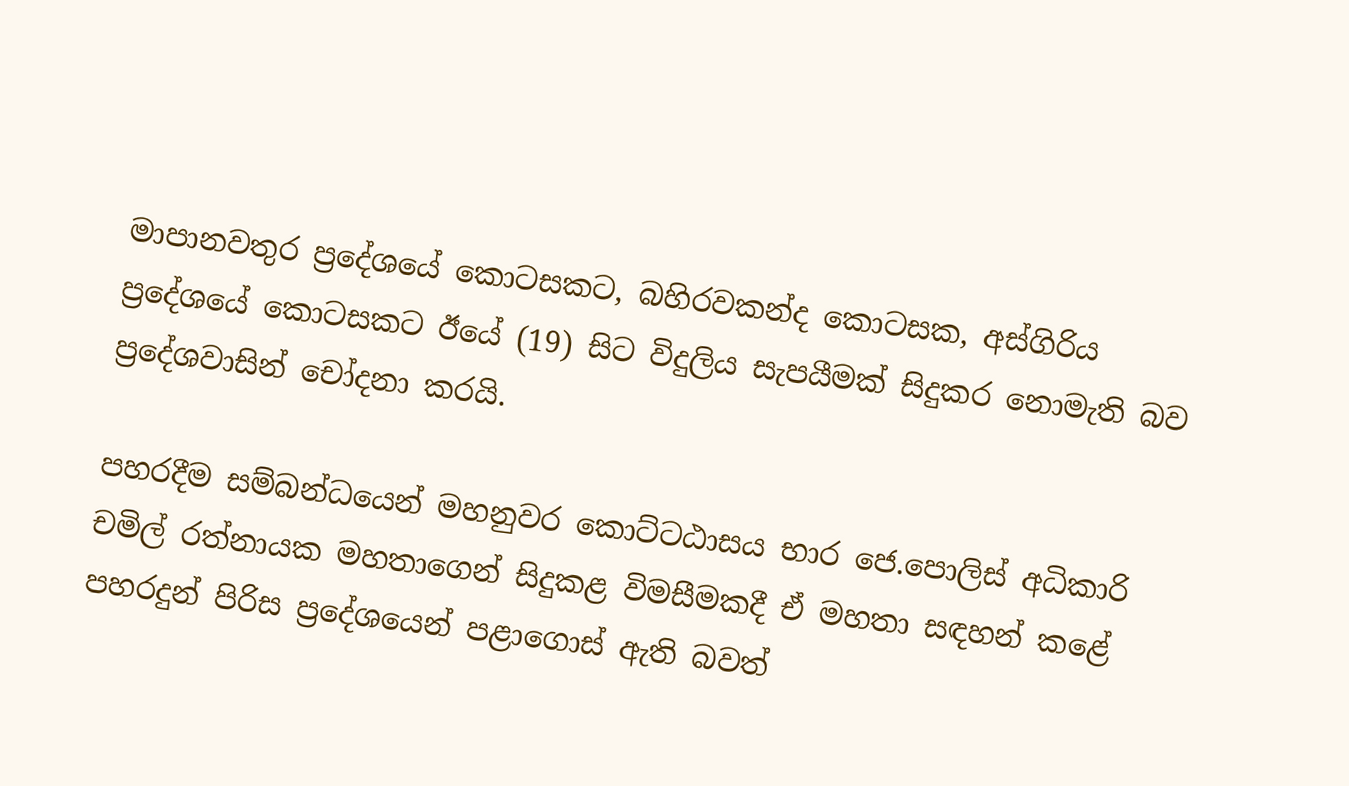මාපානවතුර ප්‍රදේශයේ කොටසකට, බහිරවකන්ද කොටසක, අස්ගිරිය ප්‍රදේශයේ කොටසකට ඊයේ (19) සිට විදුලිය සැපයීමක් සිදුකර නොමැති බව ප්‍රදේශවාසින් චෝදනා කරයි.

පහරදීම සම්බන්ධයෙන් මහනුවර කොට්ටඨාසය භාර ජෙ.පොලිස් අධිකාරි චමිල් රත්නායක මහතාගෙන් සිදුකළ විමසීමකදී ඒ මහතා සඳහන් කළේ පහරදුන් පිරිස ප්‍රදේශයෙන් පළාගොස් ඇති බවත්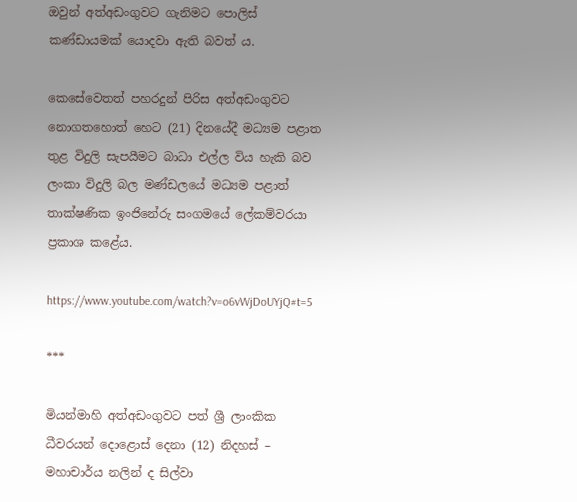ඔවුන් අත්අඩංගුවට ගැනිමට පොලිස් කණ්ඩායමක් යොදවා ඇති බවත් ය.

කෙසේවෙතත් පහරදුන් පිරිස අත්අඩංගුවට නොගතහොත් හෙට (21) දිනයේදී මධ්‍යම පළාත තුළ විදුලි සැපයීමට බාධා එල්ල විය හැකි බව ලංකා විදුලි බල මණ්ඩලයේ මධ්‍යම පළාත් තාක්ෂණික ඉංජිනේරු සංගමයේ ලේකම්වරයා ප්‍රකාශ කළේය.

https://www.youtube.com/watch?v=o6vWjDoUYjQ#t=5

***

මියන්මාහි අත්අඩංගුවට පත් ශ්‍රී ලාංකික ධීවරයන් දොළොස් දෙනා (12) නිදහස් – මහාචාර්ය නලින් ද සිල්වා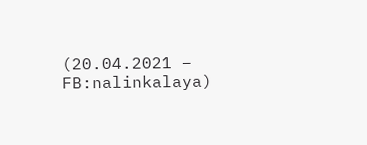(20.04.2021 – FB:nalinkalaya)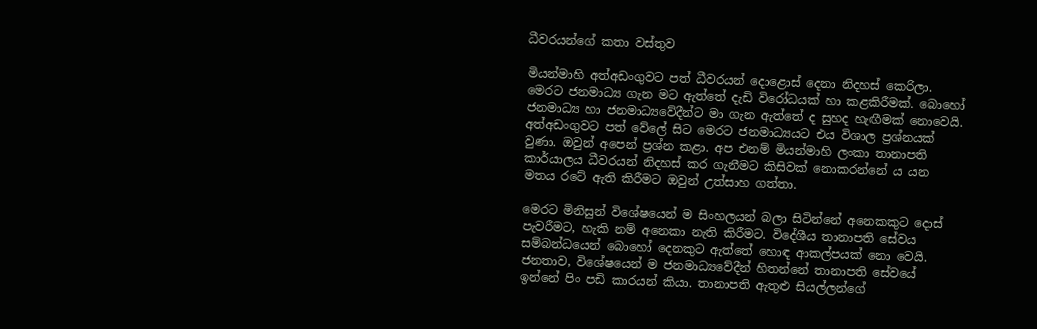ධීවරයන්ගේ කතා වස්තුව

මියන්මාහි අත්අඩංගුවට පත් ධීවරයන් දොළොස් දෙනා නිදහස් කෙරිලා. මෙරට ජනමාධ්‍ය ගැන මට ඇත්තේ දැඩි විරෝධයක් හා කළකිරීමක්. බොහෝ ජනමාධ්‍ය හා ජනමාධ්‍යවේදීන්ට මා ගැන ඇත්තේ ද සුහද හැඟීමක් නොවෙයි. අත්අඩංගුවට පත් වේලේ සිට මෙරට ජනමාධ්‍යයට එය විශාල ප්‍රශ්නයක් වුණා. ඔවුන් අපෙන් ප්‍රශ්න කළා. අප එනම් මියන්මාහි ලංකා තානාපති කාර්යාලය ධීවරයන් නිදහස් කර ගැනීමට කිසිවක් නොකරන්නේ ය යන මතය රටේ ඇති කිරීමට ඔවුන් උත්සාහ ගත්තා.

මෙරට මිනිසුන් විශේෂයෙන් ම සිංහලයන් බලා සිටින්නේ අනෙකකුට දොස් පැවරීමට, හැකි නම් අනෙකා නැති කිරීමට. විදේශීය තානාපති සේවය සම්බන්ධයෙන් බොහෝ දෙනකුට ඇත්තේ හොඳ ආකල්පයක් නො වෙයි. ජනතාව, විශේෂයෙන් ම ජනමාධ්‍යවේදීන් හිතන්නේ තානාපති සේවයේ ඉන්නේ පිං පඩි කාරයන් කියා. තානාපති ඇතුළු සියල්ලන්ගේ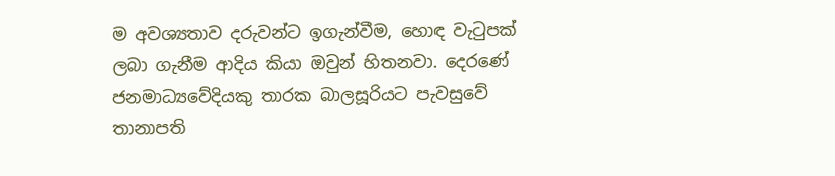ම අවශ්‍යතාව දරුවන්ට ඉගැන්වීම, හොඳ වැටුපක් ලබා ගැනීම ආදිය කියා ඔවුන් හිතනවා. දෙරණේ ජනමාධ්‍යවේදියකු තාරක බාලසූරියට පැවසුවේ තානාපති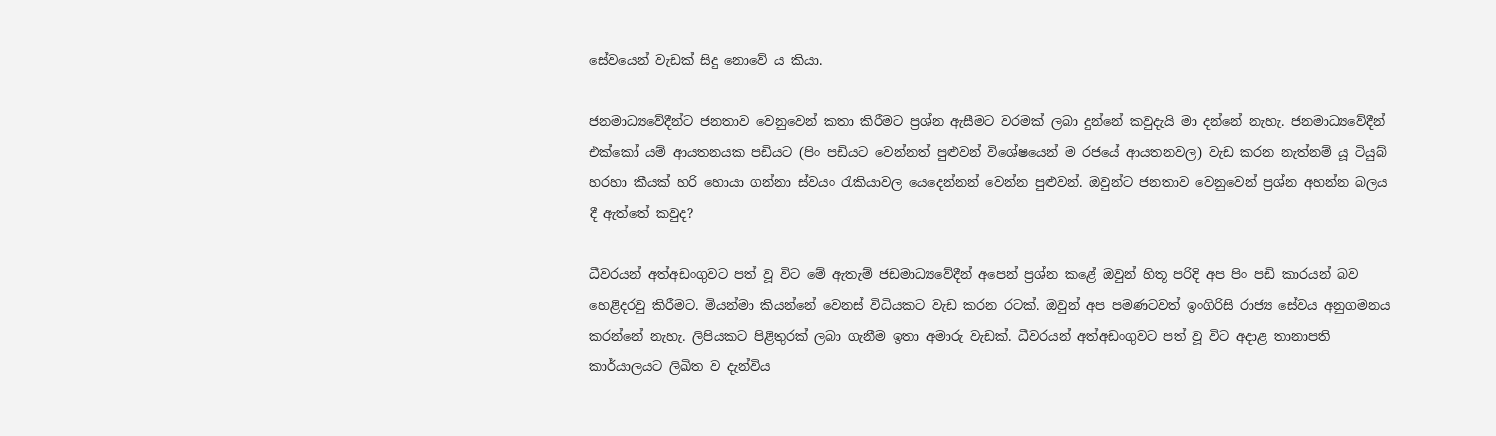සේවයෙන් වැඩක් සිදු නොවේ ය කියා.

ජනමාධ්‍යවේදීන්ට ජනතාව වෙනුවෙන් කතා කිරීමට ප්‍රශ්න ඇසීමට වරමක් ලබා දුන්නේ කවුදැයි මා දන්නේ නැහැ. ජනමාධ්‍යවේදීන් එක්කෝ යම් ආයතනයක පඩියට (පිං පඩියට වෙන්නත් පුළුවන් විශේෂයෙන් ම රජයේ ආයතනවල) වැඩ කරන නැත්නම් යූ ටියුබ් හරහා කීයක් හරි හොයා ගන්නා ස්වයං රැකියාවල යෙදෙන්නන් වෙන්න පුළුවන්. ඔවුන්ට ජනතාව වෙනුවෙන් ප්‍රශ්න අහන්න බලය දී ඇත්තේ කවුද?

ධීවරයන් අත්අඩංගුවට පත් වූ විට මේ ඇතැම් ජඩමාධ්‍යවේදීන් අපෙන් ප්‍රශ්න කළේ ඔවුන් හිතූ පරිදි අප පිං පඩි කාරයන් බව හෙළිදරවු කිරීමට. මියන්මා කියන්නේ වෙනස් විධියකට වැඩ කරන රටක්. ඔවුන් අප පමණටවත් ඉංගිරිසි රාජ්‍ය සේවය අනුගමනය කරන්නේ නැහැ. ලිපියකට පිළිතුරක් ලබා ගැනීම ඉතා අමාරු වැඩක්. ධීවරයන් අත්අඩංගුවට පත් වූ විට අදාළ තානාපති කාර්යාලයට ලිඛිත ව දැන්විය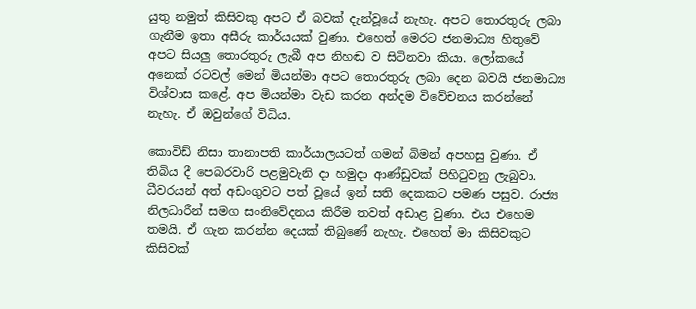යුතු නමුත් කිසිවකු අපට ඒ බවක් දැන්වූයේ නැහැ. අපට තොරතුරු ලබා ගැනීම ඉතා අසීරු කාර්යයක් වුණා. එහෙත් මෙරට ජනමාධ්‍ය හිතුවේ අපට සියලු තොරතුරු ලැබී අප නිහඬ ව සිටිනවා කියා. ලෝකයේ අනෙක් රටවල් මෙන් මියන්මා අපට තොරතුරු ලබා දෙන බවයි ජනමාධ්‍ය විශ්වාස කළේ. අප මියන්මා වැඩ කරන අන්දම විවේචනය කරන්නේ නැහැ. ඒ ඔවුන්ගේ විධිය.

කොවිඩ් නිසා තානාපති කාර්යාලයටත් ගමන් බිමන් අපහසු වුණා. ඒ තිබිය දී පෙබරවාරි පළමුවැනි දා හමුදා ආණ්ඩුවක් පිහිටුවනු ලැබුවා. ධීවරයන් අත් අඩංගුවට පත් වූයේ ඉන් සති දෙකකට පමණ පසුව. රාජ්‍ය නිලධාරීන් සමග සංනිවේදනය කිරීම තවත් අඩාළ වුණා. එය එහෙම තමයි. ඒ ගැන කරන්න දෙයක් තිබුණේ නැහැ. එහෙත් මා කිසිවකුට කිසිවක්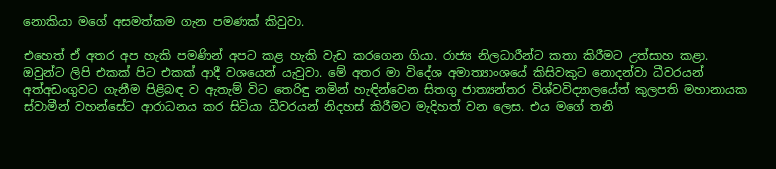නොකියා මගේ අසමත්කම ගැන පමණක් කිවුවා.

එහෙත් ඒ අතර අප හැකි පමණින් අපට කළ හැකි වැඩ කරගෙන ගියා. රාජ්‍ය නිලධාරීන්ට කතා කිරීමට උත්සාහ කළා. ඔවුන්ට ලිපි එකක් පිට එකක් ආදී වශයෙන් යැවුවා. මේ අතර මා විදේශ අමාත්‍යාංශයේ කිසිවකුට නොදන්වා ධීවරයන් අත්අඩංගුවට ගැනීම පිළිබඳ ව ඇතැම් විට තෙරිඳු නමින් හැඳින්වෙන සිතගු ජාත්‍යන්තර විශ්වවිද්‍යාලයේත් කුලපති මහානායක ස්වාමීන් වහන්සේට ආරාධනය කර සිටියා ධීවරයන් නිදහස් කිරීමට මැදිහත් වන ලෙස. එය මගේ තනි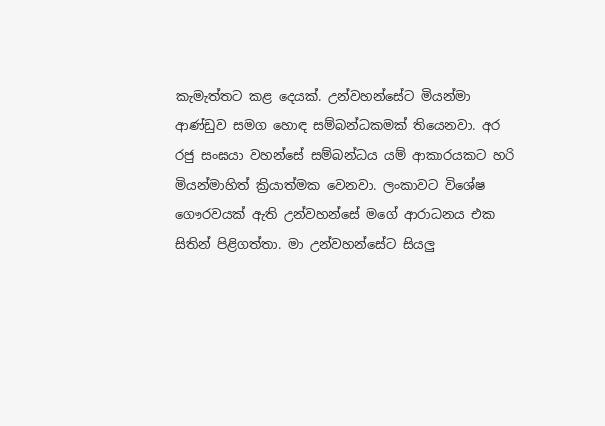කැමැත්තට කළ දෙයක්. උන්වහන්සේට මියන්මා ආණ්ඩුව සමග හොඳ සම්බන්ධකමක් තියෙනවා. අර රජු සංඝයා වහන්සේ සම්බන්ධය යම් ආකාරයකට හරි මියන්මාහිත් ක්‍රියාත්මක වෙනවා. ලංකාවට විශේෂ ගෞරවයක් ඇති උන්වහන්සේ මගේ ආරාධනය එක සිතින් පිළිගත්තා. මා උන්වහන්සේට සියලු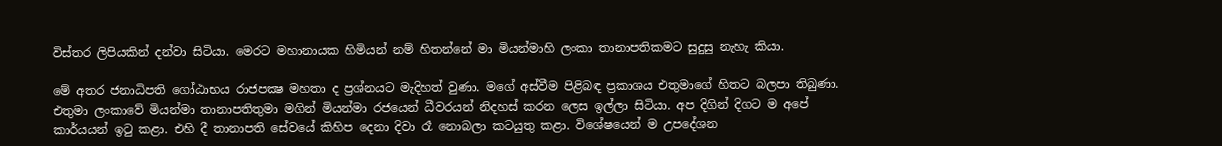විස්තර ලිපියකින් දන්වා සිටියා. මෙරට මහානායක හිමියන් නම් හිතන්නේ මා මියන්මාහි ලංකා තානාපතිකමට සුදුසු නැහැ කියා.

මේ අතර ජනාධිපති ගෝඨාභය රාජපක්‍ෂ මහතා ද ප්‍රශ්නයට මැදිහත් වුණා. මගේ අස්වීම පිළිබඳ ප්‍රකාශය එතුමාගේ හිතට බලපා තිබුණා. එතුමා ලංකාවේ මියන්මා තානාපතිතුමා මගින් මියන්මා රජයෙන් ධීවරයන් නිදහස් කරන ලෙස ඉල්ලා සිටියා. අප දිගින් දිගට ම අපේ කාර්යයන් ඉටු කළා. එහි දී තානාපති සේවයේ කිහිප දෙනා දිවා රෑ නොබලා කටයුතු කළා. විශේෂයෙන් ම උපදේශන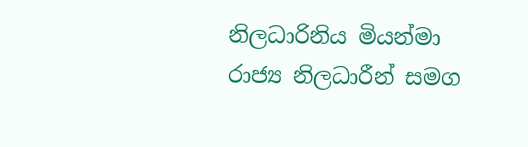නිලධාරිනිය මියන්මා රාජ්‍ය නිලධාරීන් සමග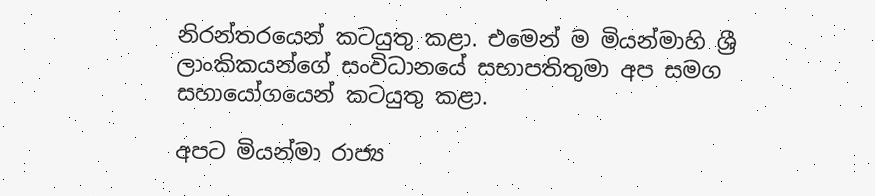නිරන්තරයෙන් කටයුතු කළා. එමෙන් ම මියන්මාහි ශ්‍රී ලාංකිකයන්ගේ සංවිධානයේ සභාපතිතුමා අප සමග සහායෝගයෙන් කටයුතු කළා.

අපට මියන්මා රාජ්‍ය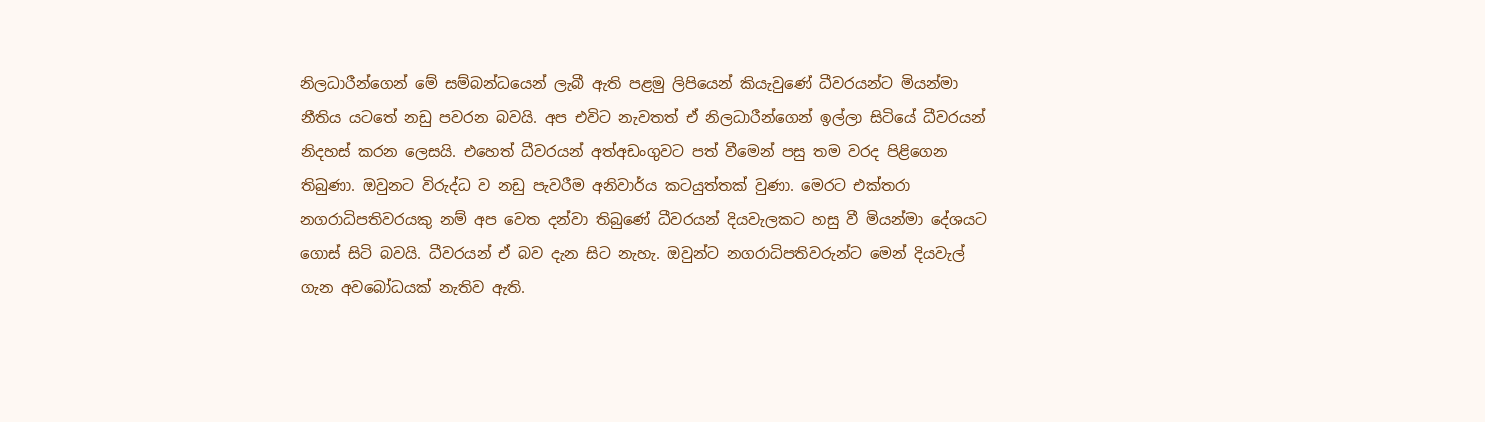නිලධාරීන්ගෙන් මේ සම්බන්ධයෙන් ලැබී ඇති පළමු ලිපියෙන් කියැවුණේ ධීවරයන්ට මියන්මා නීතිය යටතේ නඩු පවරන බවයි. අප එවිට නැවතත් ඒ නිලධාරීන්ගෙන් ඉල්ලා සිටියේ ධීවරයන් නිදහස් කරන ලෙසයි. එහෙත් ධීවරයන් අත්අඩංගුවට පත් වීමෙන් පසු තම වරද පිළිගෙන තිබුණා. ඔවුනට විරුද්ධ ව නඩු පැවරීම අනිවාර්ය කටයුත්තක් වුණා. මෙරට එක්තරා නගරාධිපතිවරයකු නම් අප වෙත දන්වා තිබුණේ ධීවරයන් දියවැලකට හසු වී මියන්මා දේශයට ගොස් සිටි බවයි. ධීවරයන් ඒ බව දැන සිට නැහැ. ඔවුන්ට නගරාධිපතිවරුන්ට මෙන් දියවැල් ගැන අවබෝධයක් නැතිව ඇති.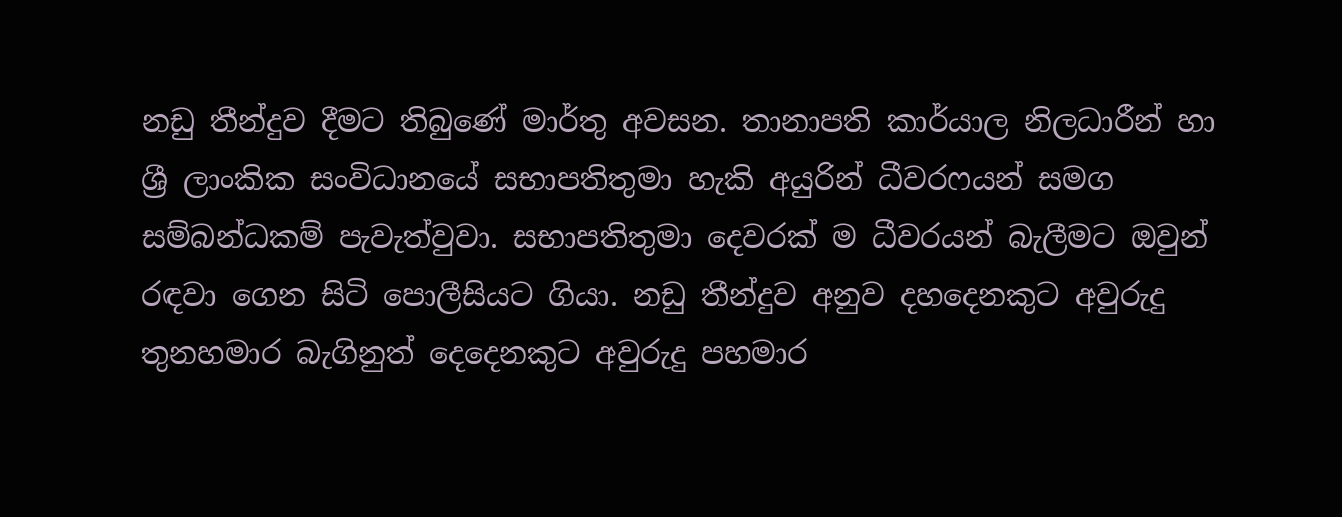නඩු තීන්දුව දීමට තිබුණේ මාර්තු අවසන. තානාපති කාර්යාල නිලධාරීන් හා ශ්‍රී ලාංකික සංවිධානයේ සභාපතිතුමා හැකි අයුරින් ධීවරෆයන් සමග සම්බන්ධකම් පැවැත්වුවා. සභාපතිතුමා දෙවරක් ම ධීවරයන් බැලීමට ඔවුන් රඳවා ගෙන සිටි පොලීසියට ගියා. නඩු තීන්දුව අනුව දහදෙනකුට අවුරුදු තුනහමාර බැගිනුත් දෙදෙනකුට අවුරුදු පහමාර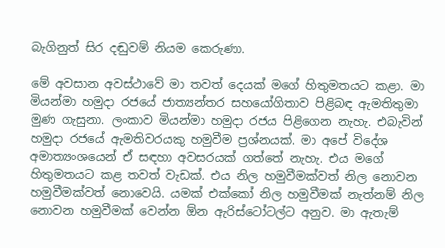බැගිනුත් සිර දඬුවම් නියම කෙරුණා.

මේ අවසාන අවස්ථාවේ මා තවත් දෙයක් මගේ හිතුමතයට කළා. මා මියන්මා හමුදා රජයේ ජාත්‍යන්තර සහයෝගිතාව පිළිබඳ ඇමතිතුමා මුණ ගැසුනා. ලංකාව මියන්මා හමුදා රජය පිළිගෙන නැහැ. එබැවින් හමුදා රජයේ ඇමතිවරයකු හමුවීම ප්‍රශ්නයක්. මා අපේ විදේශ අමාත්‍යංශයෙන් ඒ සඳහා අවසරයක් ගත්තේ නැහැ. එය මගේ හිතුමතයට කළ තවත් වැඩක්. එය නිල හමුවීමක්වත් නිල නොවන හමුවීමක්වත් නොවෙයි. යමක් එක්කෝ නිල හමුවීමක් නැත්නම් නිල නොවන හමුවීමක් වෙන්න ඕන ඇරිස්ටෝටල්ට අනුව. මා ඇතැම්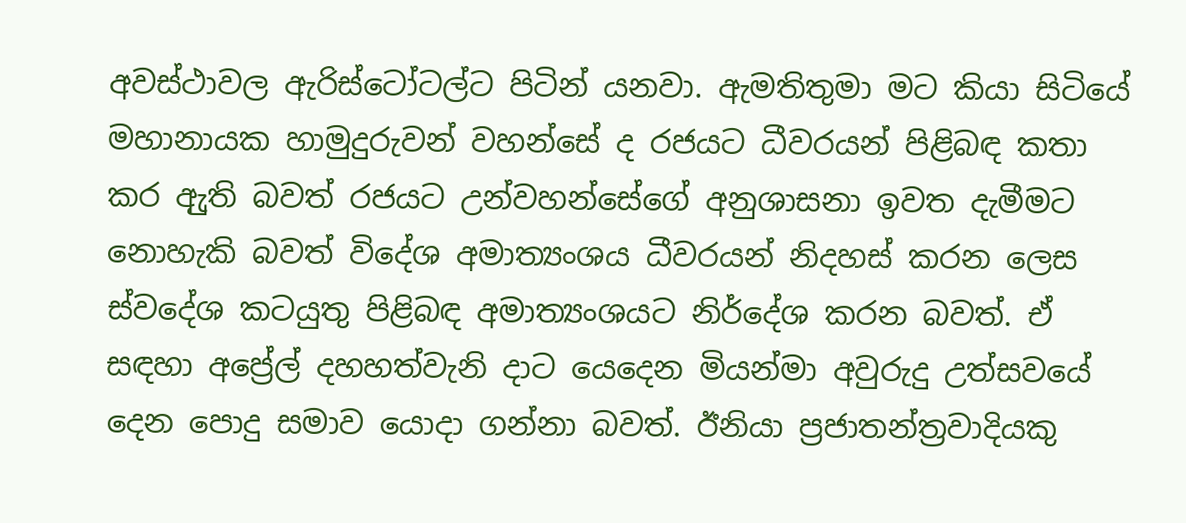අවස්ථාවල ඇරිස්ටෝටල්ට පිටින් යනවා. ඇමතිතුමා මට කියා සිටියේ මහානායක හාමුදුරුවන් වහන්සේ ද රජයට ධීවරයන් පිළිබඳ කතා කර ඇුති බවත් රජයට උන්වහන්සේගේ අනුශාසනා ඉවත දැමීමට නොහැකි බවත් විදේශ අමාත්‍යංශය ධීවරයන් නිදහස් කරන ලෙස ස්වදේශ කටයුතු පිළිබඳ අමාත්‍යංශයට නිර්දේශ කරන බවත්. ඒ සඳහා අප්‍රේල් දහහත්වැනි දාට යෙදෙන මියන්මා අවුරුදු උත්සවයේ දෙන පොදු සමාව යොදා ගන්නා බවත්. ඊනියා ප්‍රජාතන්ත්‍රවාදියකු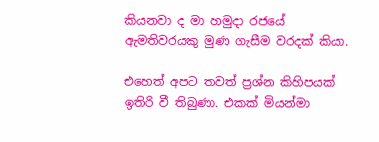කියනවා ද මා හමුදා රජයේ ඇමතිවරයකු මුණ ගැසීම වරදක් කියා.

එහෙත් අපට තවත් ප්‍රශ්න කිහිපයක් ඉතිරි වී තිබුණා. එකක් මියන්මා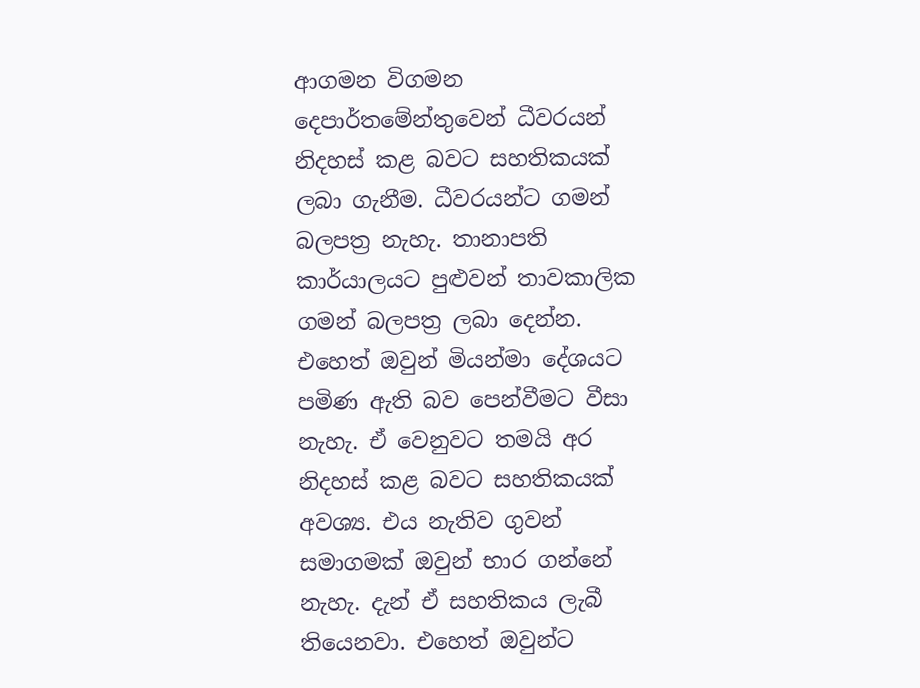ආගමන විගමන දෙපාර්තමේන්තුවෙන් ධීවරයන් නිදහස් කළ බවට සහතිකයක් ලබා ගැනීම. ධීවරයන්ට ගමන් බලපත්‍ර නැහැ. තානාපති කාර්යාලයට පුළුවන් තාවකාලික ගමන් බලපත්‍ර ලබා දෙන්න. එහෙත් ඔවුන් මියන්මා දේශයට පමිණ ඇති බව පෙන්වීමට වීසා නැහැ. ඒ වෙනුවට තමයි අර නිදහස් කළ බවට සහතිකයක් අවශ්‍ය. එය නැතිව ගුවන් සමාගමක් ඔවුන් භාර ගන්නේ නැහැ. දැන් ඒ සහතිකය ලැබී තියෙනවා. එහෙත් ඔවුන්ට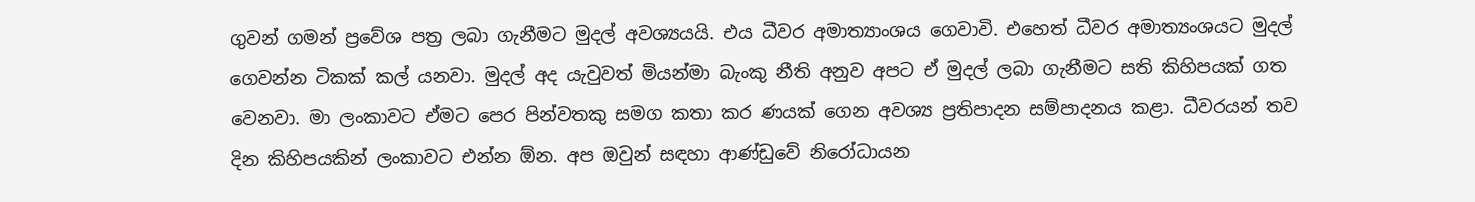ගුවන් ගමන් ප්‍රවේශ පත්‍ර ලබා ගැනීමට මුදල් අවශ්‍යයයි. එය ධීවර අමාත්‍යාංශය ගෙවාවි. එහෙත් ධීවර අමාත්‍යංශයට මුදල් ගෙවන්න ටිකක් කල් යනවා. මුදල් අද යැවුවත් මියන්මා බැංකු නීති අනුව අපට ඒ මුදල් ලබා ගැනීමට සති කිහිපයක් ගත වෙනවා. මා ලංකාවට ඒමට පෙර පින්වතකු සමග කතා කර ණයක් ගෙන අවශ්‍ය ප්‍රතිපාදන සම්පාදනය කළා. ධීවරයන් තව දින කිහිපයකින් ලංකාවට එන්න ඕන. අප ඔවුන් සඳහා ආණ්ඩුවේ නිරෝධායන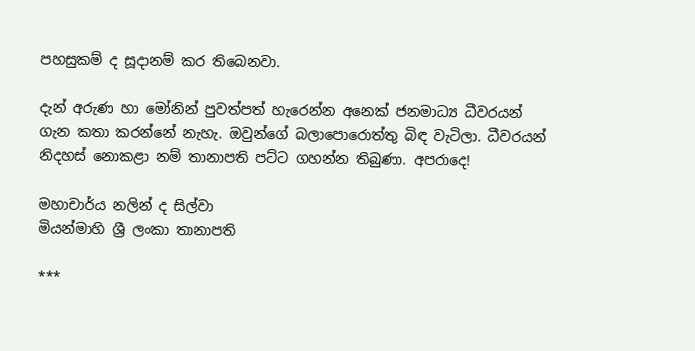පහසුකම් ද සූදානම් කර තිබෙනවා.

දැන් අරුණ හා මෝනින් පුවත්පත් හැරෙන්න අනෙක් ජනමාධ්‍ය ධීවරයන් ගැන කතා කරන්නේ නැහැ. ඔවුන්ගේ බලාපොරොත්තු බිඳ වැටිලා. ධීවරයන් නිදහස් නොකළා නම් තානාපති පට්ට ගහන්න තිබුණා. අපරාදෙ!

මහාචාර්ය නලින් ද සිල්වා
මියන්මාහි ශ්‍රී ලංකා තානාපති

***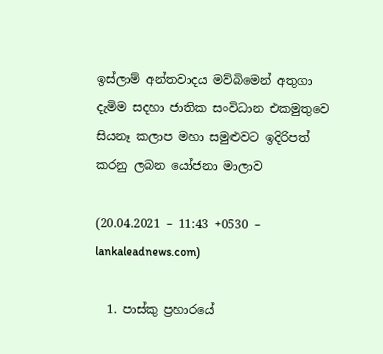ඉස්ලාම් අන්තවාදය මව්බිමෙන් අතුගා දැමිම සදහා ජාතික සංවිධාන එකමුතුවෙ සියනෑ කලාප මහා සමුළුවට ඉදිරිපත් කරනු ලබන යෝජනා මාලාව

(20.04.2021 – 11:43 +0530 – lankaleadnews.com)

  1. පාස්කු ප්‍රහාරයේ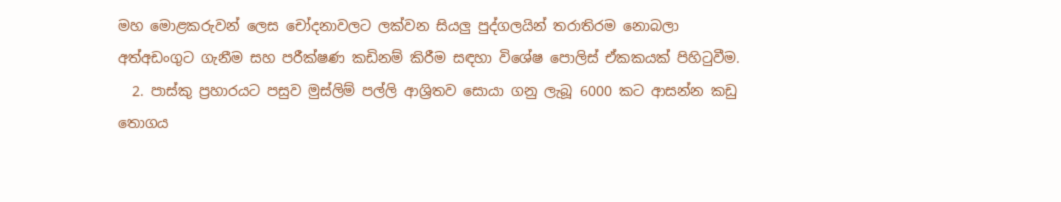මහ මොළකරුවන් ලෙස චෝදනාවලට ලක්වන සියලු පුද්ගලයින් තරාතිරම නොබලා අත්අඩංගුට ගැනීම සහ පරීක්ෂණ කඩිනම් කිරීම සඳහා විශේෂ පොලිස් ඒකකයක් පිහිටුවීම.
  2. පාස්කු ප්‍රහාරයට පසුව මුස්ලිම් පල්ලි ආශ්‍රිතව සොයා ගනු ලැබූ 6000 කට ආසන්න කඩු තොගය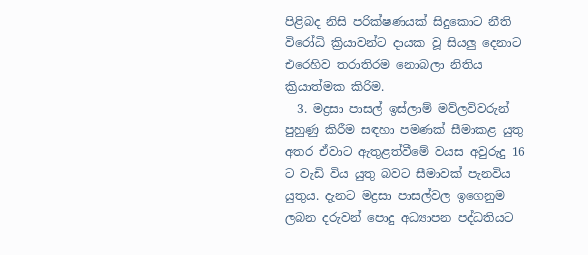පිළිබද නිසි පරික්ෂණයක් සිදුකොට නීති විරෝධි ක්‍රියාවන්ට දායක වූ සියලු දෙනාට එරෙහිව තරාතිරම නොබලා නිතිය ක්‍රියාත්මක කිරිම.
  3. මද්‍රසා පාසල් ඉස්ලාම් මව්ලවිවරුන් පුහුණු කිරීම සඳහා පමණක් සීමාකළ යුතු අතර ඒවාට ඇතුළත්වීමේ වයස අවුරුදු 16 ට වැඩි විය යුතු බවට සීමාවක් පැනවිය යුතුය. දැනට මද්‍රසා පාසල්වල ඉගෙනුම ලබන දරුවන් පොදු අධ්‍යාපන පද්ධතියට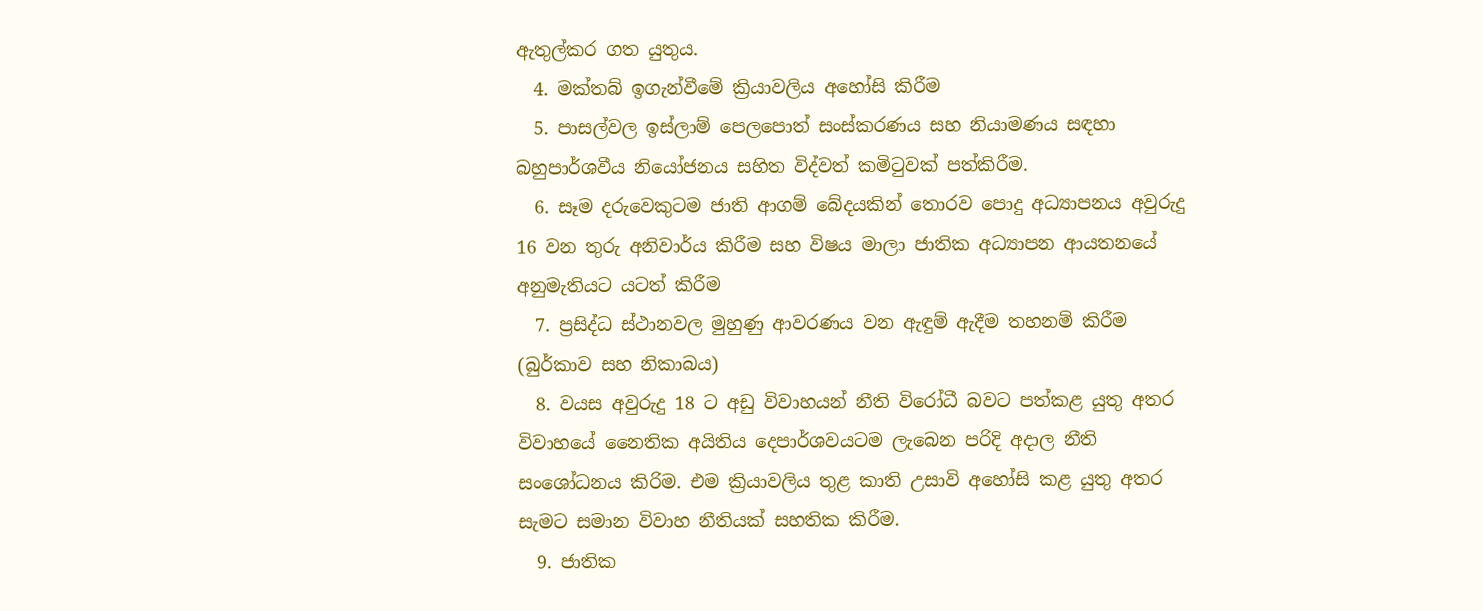ඇතුල්කර ගත යුතුය.
  4. මක්තබ් ඉගැන්වීමේ ක්‍රියාවලිය අහෝසි කිරීම
  5. පාසල්වල ඉස්ලාම් පෙලපොත් සංස්කරණය සහ නියාමණය සඳහා බහුපාර්ශවීය නියෝජනය සහිත විද්වත් කමිටුවක් පත්කිරීම.
  6. සෑම දරුවෙකුටම ජාති ආගම් බේදයකින් තොරව පොදු අධ්‍යාපනය අවුරුදු 16 වන තුරු අනිවාර්ය කිරීම සහ විෂය මාලා ජාතික අධ්‍යාපන ආයතනයේ අනුමැතියට යටත් කිරීම
  7. ප්‍රසිද්ධ ස්ථානවල මුහුණු ආවරණය වන ඇඳුම් ඇදීම තහනම් කිරීම (බුර්කාව සහ නිකාබය)
  8. වයස අවුරුදු 18 ට අඩු විවාහයන් නීති විරෝධී බවට පත්කළ යුතු අතර විවාහයේ නෛතික අයිතිය දෙපාර්ශවයටම ලැබෙන පරිදි අදාල නීති සංශෝධනය කිරිම. එම ක්‍රියාවලිය තුළ කාති උසාවි අහෝසි කළ යුතු අතර සැමට සමාන විවාහ නීතියක් සහතික කිරීම.
  9. ජාතික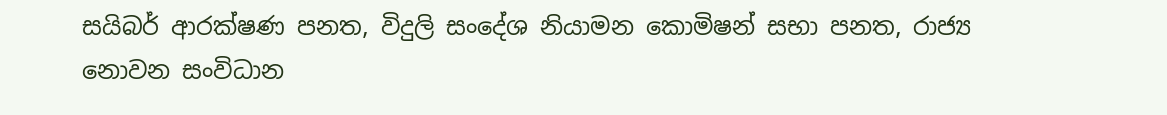සයිබර් ආරක්ෂණ පනත, විදුලි සංදේශ නියාමන කොමිෂන් සභා පනත, රාජ්‍ය නොවන සංවිධාන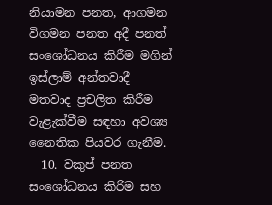නියාමන පනත, ආගමන විගමන පනත අදී පනත් සංශෝධනය කිරීම මගින් ඉස්ලාම් අන්තවාදී මතවාද ප්‍රචලිත කිරීම වැළැක්වීම සඳහා අවශ්‍ය නෛතික පියවර ගැනීම.
  10. වකුප් පනත සංශෝධනය කිරිම සහ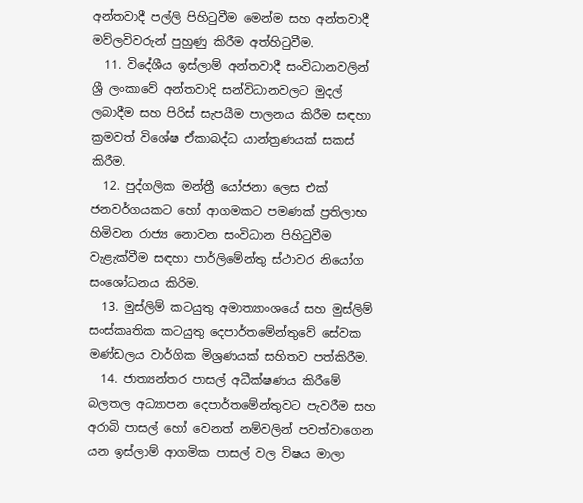අන්තවාදී පල්ලි පිහිටුවීම මෙන්ම සහ අන්තවාදී මව්ලවිවරුන් පුහුණු කිරීම අත්හිටුවීම.
  11. විදේශීය ඉස්ලාම් අන්තවාදී සංවිධානවලින් ශ්‍රී ලංකාවේ අන්තවාදි සන්විධානවලට මුදල් ලබාදීම සහ පිරිස් සැපයීම පාලනය කිරීම සඳහා ක්‍රමවත් විශේෂ ඒකාබද්ධ යාන්ත්‍රණයක් සකස් කිරීම.
  12. පුද්ගලික මන්ත්‍රී යෝජනා ලෙස එක් ජනවර්ගයකට හෝ ආගමකට පමණක් ප්‍රතිලාභ හිමිවන රාජ්‍ය නොවන සංවිධාන පිහිටුවීම වැළැක්වීම සඳහා පාර්ලිමේන්තු ස්ථාවර නියෝග සංශෝධනය කිරිම.
  13. මුස්ලිම් කටයුතු අමාත්‍යාංශයේ සහ මුස්ලිම් සංස්කෘතික කටයුතු දෙපාර්තමේන්තුවේ සේවක මණ්ඩලය වාර්ගික මිශ්‍රණයක් සහිතව පත්කිරීම.
  14. ජාත්‍යන්තර පාසල් අධීක්ෂණය කිරීමේ බලතල අධ්‍යාපන දෙපාර්තමේන්තුවට පැවරීම සහ අරාබි පාසල් හෝ වෙනත් නම්වලින් පවත්වාගෙන යන ඉස්ලාම් ආගමික පාසල් වල විෂය මාලා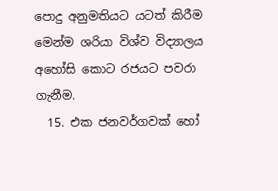පොදු අනුමතියට යටත් කිරීම මෙන්ම ශරියා විශ්ව විද්‍යාලය අහෝසි කොට රජයට පවරා ගැනීම.
  15. එක ජනවර්ගවක් හෝ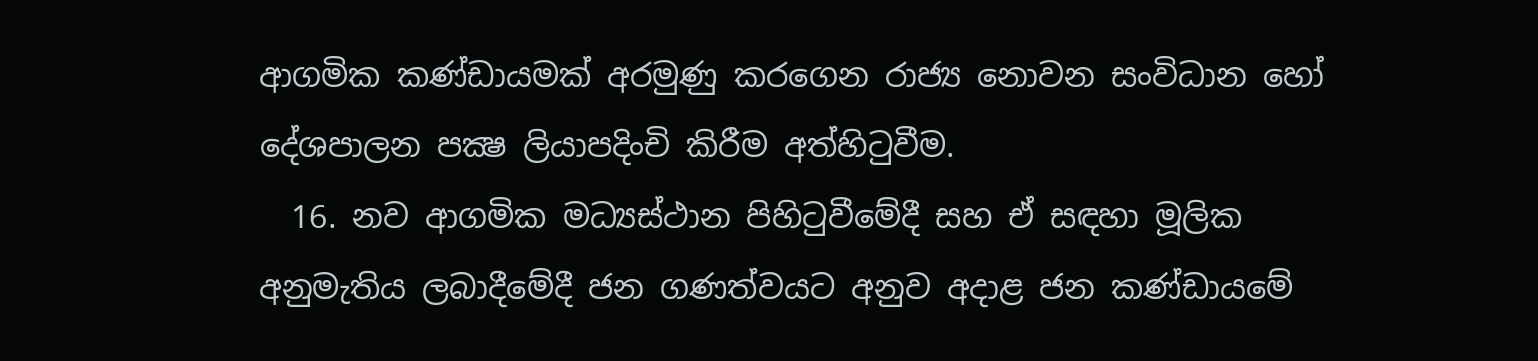ආගමික කණ්ඩායමක් අරමුණු කරගෙන රාජ්‍ය නොවන සංවිධාන හෝ දේශපාලන පක්‍ෂ ලියාපදිංචි කිරීම අත්හිටුවීම.
  16. නව ආගමික මධ්‍යස්ථාන පිහිටුවීමේදී සහ ඒ සඳහා මූලික අනුමැතිය ලබාදීමේදී ජන ගණත්වයට අනුව අදාළ ජන කණ්ඩායමේ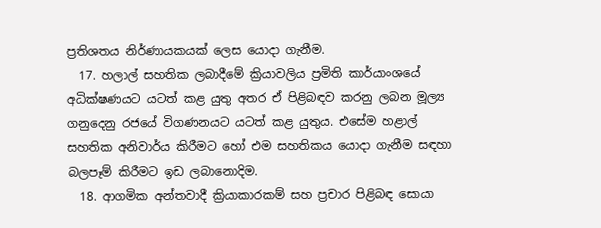ප්‍රතිශතය නිර්ණායකයක් ලෙස යොදා ගැනීම.
  17. හලාල් සහතික ලබාදීමේ ක්‍රියාවලිය ප්‍රමිති කාර්යාංශයේ අධික්ෂණයට යටත් කළ යුතු අතර ඒ පිළිබඳව කරනු ලබන මූල්‍ය ගනුදෙනු රජයේ විගණනයට යටත් කළ යුතුය. එසේම හළාල් සහතික අනිවාර්ය කිරීමට හෝ එම සහතිකය යොදා ගැනීම සඳහා බලපෑම් කිරීමට ඉඩ ලබානොදිම.
  18. ආගමික අන්තවාදී ක්‍රියාකාරකම් සහ ප්‍රචාර පිළිබඳ සොයා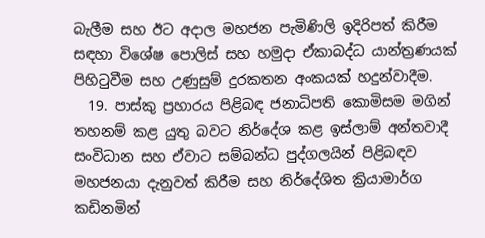බැලීම සහ ඊට අදාල මහජන පැමිණිලි ඉදිරිපත් කිරීම සඳහා විශේෂ පොලිස් සහ හමුදා ඒකාබද්ධ යාන්ත්‍රණයක් පිහිටුවීම සහ උණුසුම් දුරකතන අංකයක් හදුන්වාදීම.
  19. පාස්කු ප්‍රහාරය පිළිබඳ ජනාධිපති කොමිසම මගින් තහනම් කළ යුතු බවට නිර්දේශ කළ ඉස්ලාම් අන්තවාදී සංවිධාන සහ ඒවාට සම්බන්ධ පුද්ගලයින් පිළිබඳව මහජනයා දැනුවත් කිරීම සහ නිර්දේශිත ක්‍රියාමාර්ග කඩිනමින්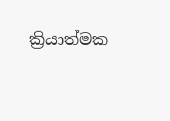ක්‍රියාත්මක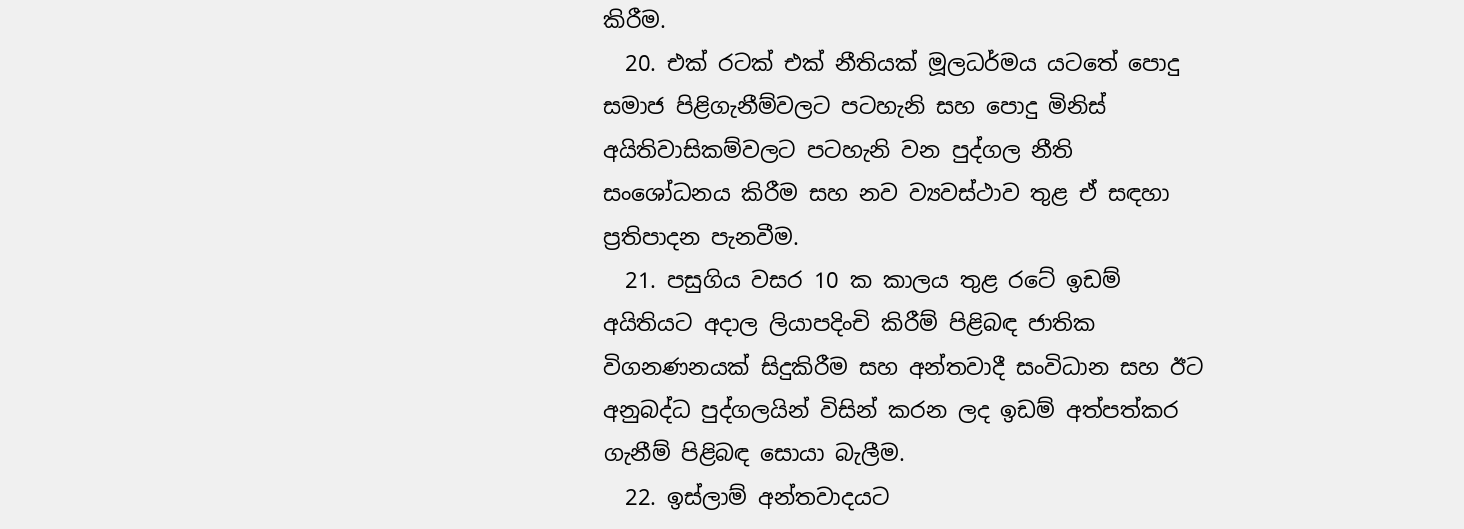කිරීම.
  20. එක් රටක් එක් නීතියක් මූලධර්මය යටතේ පොදු සමාජ පිළිගැනීම්වලට පටහැනි සහ පොදු මිනිස් අයිතිවාසිකම්වලට පටහැනි වන පුද්ගල නීති සංශෝධනය කිරීම සහ නව ව්‍යවස්ථාව තුළ ඒ සඳහා ප්‍රතිපාදන පැනවීම.
  21. පසුගිය වසර 10 ක කාලය තුළ රටේ ඉඩම් අයිතියට අදාල ලියාපදිංචි කිරීම් පිළිබඳ ජාතික විගනණනයක් සිදුකිරීම සහ අන්තවාදී සංවිධාන සහ ඊට අනුබද්ධ පුද්ගලයින් විසින් කරන ලද ඉඩම් අත්පත්කර ගැනීම් පිළිබඳ සොයා බැලීම.
  22. ඉස්ලාම් අන්තවාදයට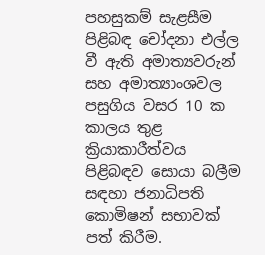පහසුකම් සැළසීම පිළිබඳ චෝදනා එල්ල වී ඇති අමාත්‍යවරුන් සහ අමාත්‍යාංශවල පසුගිය වසර 10 ක කාලය තුළ ක්‍රියාකාරීත්වය පිළිබඳව සොයා බලීම සඳහා ජනාධිපති කොමිෂන් සභාවක් පත් කිරීම.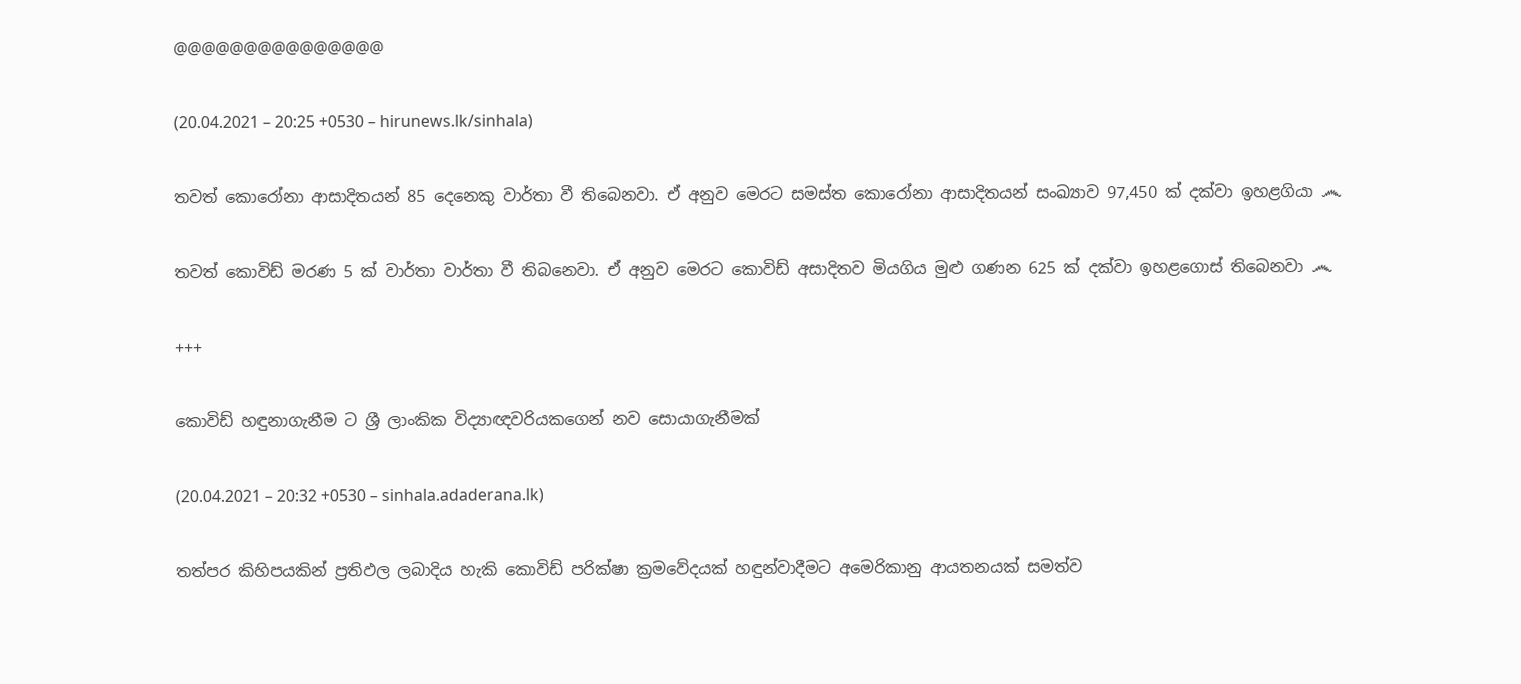@@@@@@@@@@@@@@@

(20.04.2021 – 20:25 +0530 – hirunews.lk/sinhala)

තවත් කොරෝනා ආසාදිතයන් 85 දෙනෙකු වාර්තා වී තිබෙනවා. ඒ අනුව මෙරට සමස්ත කොරෝනා ආසාදිතයන් සංඛ්‍යාව 97,450 ක් දක්වා ඉහළගියා ෴

තවත් කොවිඩ් මරණ 5 ක් වාර්තා වාර්තා වී තිබනෙවා. ඒ අනුව මෙරට කොවිඩ් අසාදිතව මියගිය මුළු ගණන 625 ක් දක්වා ඉහළගොස් තිබෙනවා ෴

+++

කොවිඩ් හඳුනාගැනීම ට ශ්‍රී ලාංකික විද්‍යාඥවරියකගෙන් නව සොයාගැනීමක්

(20.04.2021 – 20:32 +0530 – sinhala.adaderana.lk)

තත්පර කිහිපයකින් ප්‍රතිඵල ලබාදිය හැකි කොවිඩ් පරික්ෂා ක්‍රමවේදයක් හඳුන්වාදීමට අමෙරිකානු ආයතනයක් සමත්ව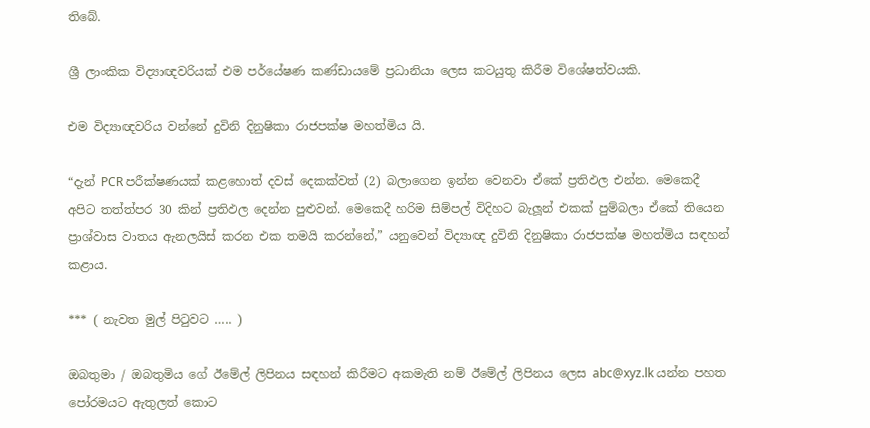තිබේ.

ශ්‍රී ලාංකික විද්‍යාඥවරියක් එම පර්යේෂණ කණ්ඩායමේ ප්‍රධානියා ලෙස කටයුතු කිරීම විශේෂත්වයකි.

එම විද්‍යාඥවරිය වන්නේ දුවිනි දිනුෂිකා රාජපක්ෂ මහත්මිය යි.

“දැන් PCR පරීක්ෂණයක් කළහොත් දවස් දෙකක්වත් (2) බලාගෙන ඉන්න වෙනවා ඒකේ ප්‍රතිඵල එන්න. මෙකෙදී අපිට තත්ත්පර 30 කින් ප්‍රතිඵල දෙන්න පුළුවන්. මෙකෙදී හරිම සිම්පල් විදිහට බැලූන් එකක් පුම්බලා ඒකේ තියෙන ප්‍රාශ්වාස වාතය ඇනලයිස් කරන එක තමයි කරන්නේ,” යනුවෙන් විද්‍යාඥ දුවිනි දිනුෂිකා රාජපක්ෂ මහත්මිය සඳහන් කළාය.

*** ( නැවත මුල් පිටුවට ….. )

ඔබතුමා / ඔබතුමිය ගේ ඊමේල් ලිපිනය සඳහන් කිරීමට අකමැති නම් ඊමේල් ලිපිනය ලෙස abc@xyz.lk යන්න පහත පෝරමයට ඇතුලත් කොට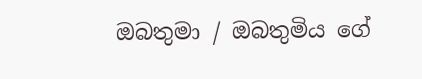ඔබතුමා / ඔබතුමිය ගේ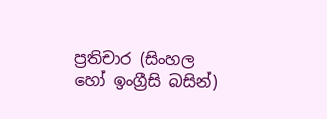ප්‍රතිචාර (සිංහල හෝ ඉංග්‍රීසි බසින්)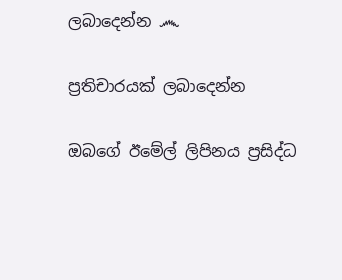ලබාදෙන්න ෴

ප්‍රතිචාරයක් ලබාදෙන්න

ඔබගේ ඊමේල් ලිපිනය ප්‍රසිද්ධ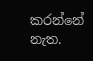කරන්නේ නැත.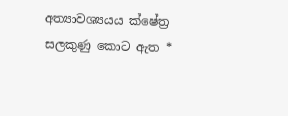අත්‍යාවශ්‍යයය ක්ෂේත්‍ර සලකුණු කොට ඇත *